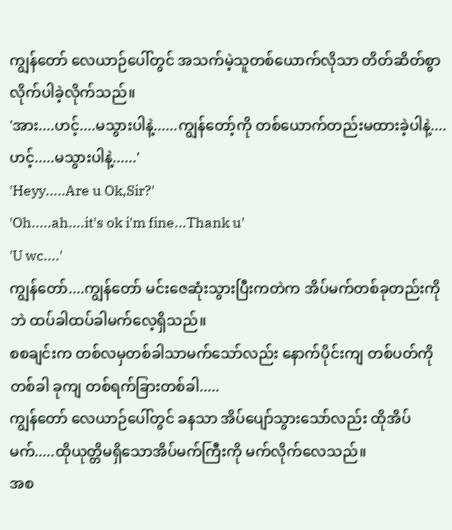ကျွန်တော် လေယာဉ်ပေါ်တွင် အသက်မဲ့သူတစ်ယောက်လိုသာ တိတ်ဆိတ်စွာ လိုက်ပါခဲ့လိုက်သည်။
'အား....ဟင့်....မသွားပါနဲ့......ကျွန်တော့်ကို တစ်ယောက်တည်းမထားခဲ့ပါနဲ့....ဟင့်.....မသွားပါနဲ့......'
'Heyy.....Are u Ok,Sir?'
'Oh.....ah....it's ok i'm fine...Thank u'
'U wc....'
ကျွန်တော်....ကျွန်တော် မင်းဇေဆုံးသွားပြီးကတဲက အိပ်မက်တစ်ခုတည်းကိုဘဲ ထပ်ခါထပ်ခါမက်လေ့ရှိသည်။
စစချင်းက တစ်လမှတစ်ခါသာမက်သော်လည်း နောက်ပိုင်းကျ တစ်ပတ်ကိုတစ်ခါ ခုကျ တစ်ရက်ခြားတစ်ခါ.....
ကျွန်တော် လေယာဉ်ပေါ်တွင် ခနသာ အိပ်ပျော်သွားသော်လည်း ထိုအိပ်မက်.....ထိုယုတ္တိမရှိသောအိပ်မက်ကြီးကို မက်လိုက်လေသည်။
အစ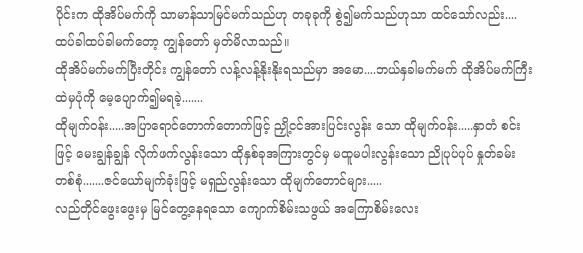ပိုင်းက ထိုအိပ်မက်ကို သာမာန်သာမြင်မက်သည်ဟု တခုခုကို စွဲ၍မက်သည်ဟုသာ ထင်သော်လည်း....ထပ်ခါထပ်ခါမက်တော့ ကျွန်တော် မှတ်မိလာသည်။
ထိုအိပ်မက်မက်ပြီးတိုင်း ကျွန်တော် လန့်လန့်နိုးနိုးရသည်မှာ အမော....ဘယ်နှခါမက်မက် ထိုအိပ်မက်ကြီးထဲမှပုံကို မေ့ပျောက်၍မရခဲ့.......
ထိုမျက်ဝန်း.....အပြာရောင်တောက်တောက်ဖြင့် ညှို့ငင်အားပြင်းလွန်း သော ထိုမျက်ဝန်း.....နှာတံ စင်းဖြင့် မေးချွန်ချွန် လိုက်ဖက်လွန်းသော ထိုနှစ်ခုအကြားတွင်မှ မထူမပါးလွန်းသော ညိုပုပ်ပုပ် နှုတ်ခမ်းတစ်စုံ.......ဇင်ယော်မျက်ခုံးဖြင့် မရှည်လွန်းသော ထိုမျက်တောင်များ.....
လည်တိုင်ဖွေးဖွေးမှ မြင်တွေ့နေရသော ကျောက်စိမ်းသဖွယ် အကြောစိမ်းလေး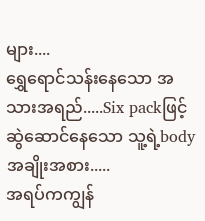များ....
ရွှေရောင်သန်းနေသော အသားအရည်.....Six packဖြင့် ဆွဲဆောင်နေသော သူ့ရဲ့bodyအချိုးအစား.....
အရပ်ကကျွန်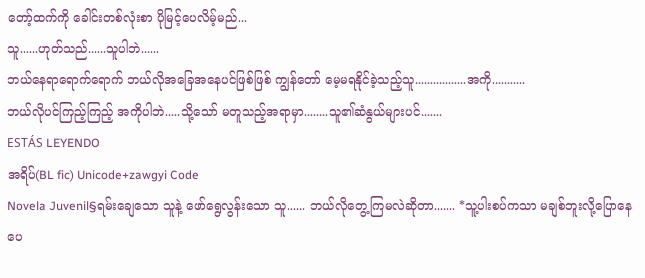တော့်ထက်ကို ခေါင်းတစ်လုံးစာ ပိုမြင့်ပေလိမ့်မည်...
သူ......ဟုတ်သည်......သူပါဘဲ......
ဘယ်နေရာရောက်ရောက် ဘယ်လိုအခြေအနေပင်ဖြစ်ဖြစ် ကျွန်တော် မေ့မရနိုင်ခဲ့သည့်သူ.................အကို...........
ဘယ်လိုပင်ကြည့်ကြည့် အကိုပါဘဲ.....သို့သော် မတူသည့်အရာမှာ........သူ၏ဆံနွယ်များပင်.......
ESTÁS LEYENDO
အရိပ်(BL fic) Unicode+zawgyi Code
Novela Juvenil§ရမ်းချေသော သူနဲ့ ဖော်ရွေလွန်းသော သူ...... ဘယ်လိုတွေ့ကြမလဲဆိုတာ....... *သူ့ပါးစပ်ကသာ မချစ်ဘူးလို့ပြောနေပေ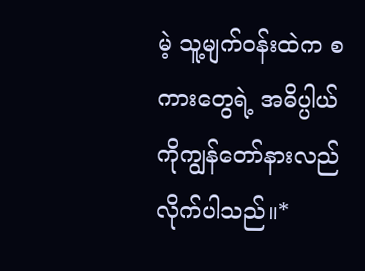မဲ့ သူ့မျက်ဝန်းထဲက စကားတွေရဲ့ အဓိပ္ပါယ် ကိုကျွန်တော်နားလည်လိုက်ပါသည်။*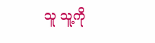သူ သူ့ကို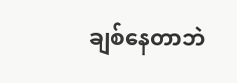ချစ်နေတာဘဲ